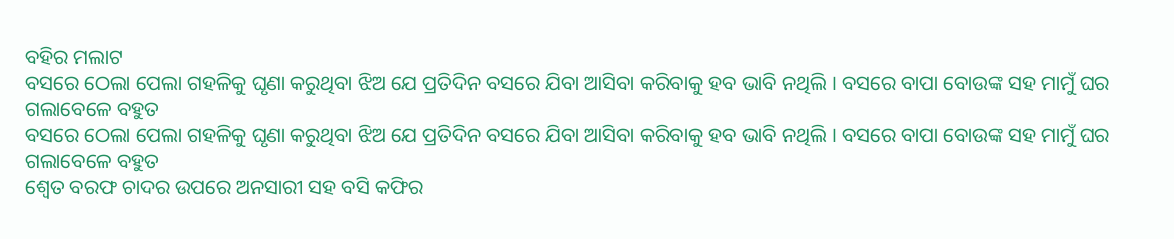ବହିର ମଲାଟ
ବସରେ ଠେଲା ପେଲା ଗହଳିକୁ ଘୃଣା କରୁଥିବା ଝିଅ ଯେ ପ୍ରତିଦିନ ବସରେ ଯିବା ଆସିବା କରିବାକୁ ହବ ଭାବି ନଥିଲି । ବସରେ ବାପା ବୋଉଙ୍କ ସହ ମାମୁଁ ଘର ଗଲାବେଳେ ବହୁତ
ବସରେ ଠେଲା ପେଲା ଗହଳିକୁ ଘୃଣା କରୁଥିବା ଝିଅ ଯେ ପ୍ରତିଦିନ ବସରେ ଯିବା ଆସିବା କରିବାକୁ ହବ ଭାବି ନଥିଲି । ବସରେ ବାପା ବୋଉଙ୍କ ସହ ମାମୁଁ ଘର ଗଲାବେଳେ ବହୁତ
ଶ୍ଵେତ ବରଫ ଚାଦର ଉପରେ ଅନସାରୀ ସହ ବସି କଫିର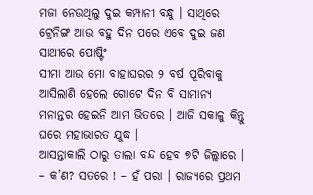ମଜା ନେଉଥିଲୁ ଦୁଇ କମ୍ପାନୀ ବନ୍ଧୁ । ସାଥିରେ ଟ୍ରେନିଙ୍ଗ ଆଉ ବହୁ ଦିନ ପରେ ଏବେ ଦୁଇ ଜଣ ସାଥୀରେ ପୋଷ୍ଟିଂ
ସୀମା ଆଉ ମୋ ବାହାଘରର ୨ ବର୍ଷ ପୂରିବାକୁ ଆସିଲାଣି ହେଲେ ଗୋଟେ ଦିନ ବି ସାମାନ୍ୟ ମନାନ୍ତର ହେଇନି ଆମ ଭିତରେ । ଆଜି ସକାଳୁ କିନ୍ତୁ ଘରେ ମହାଭାରତ ଯୁଦ୍ଧ ।
ଆସନ୍ତାକାଲି ଠାରୁ ତାଲା ବନ୍ଦ ହେବ ୭ଟି ଜିଲ୍ଲାରେ । – କ’ଣ? ସତରେ ! – ହଁ ପରା । ରାଜ୍ୟରେ ପ୍ରଥମ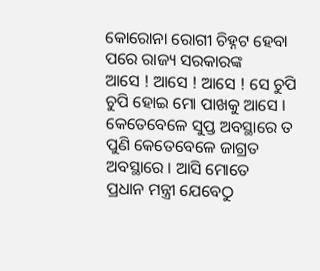କୋରୋନା ରୋଗୀ ଚିହ୍ନଟ ହେବା ପରେ ରାଜ୍ୟ ସରକାରଙ୍କ
ଆସେ ! ଆସେ ! ଆସେ ! ସେ ଚୁପି ଚୁପି ହୋଇ ମୋ ପାଖକୁ ଆସେ । କେତେବେଳେ ସୁପ୍ତ ଅବସ୍ଥାରେ ତ ପୁଣି କେତେବେଳେ ଜାଗ୍ରତ ଅବସ୍ଥାରେ । ଆସି ମୋତେ
ପ୍ରଧାନ ମନ୍ତ୍ରୀ ଯେବେଠୁ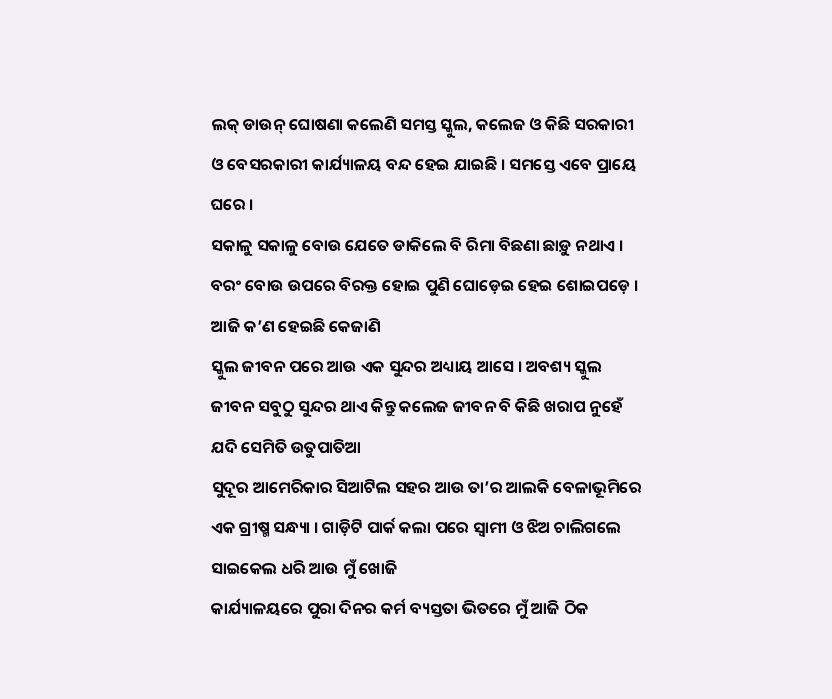ଲକ୍ ଡାଉନ୍ ଘୋଷଣା କଲେଣି ସମସ୍ତ ସ୍କୁଲ, କଲେଜ ଓ କିଛି ସରକାରୀ ଓ ବେସରକାରୀ କାର୍ଯ୍ୟାଳୟ ବନ୍ଦ ହେଇ ଯାଇଛି । ସମସ୍ତେ ଏବେ ପ୍ରାୟେ ଘରେ ।
ସକାଳୁ ସକାଳୁ ବୋଉ ଯେତେ ଡାକିଲେ ବି ରିମା ବିଛଣା ଛାଡ଼ୁ ନଥାଏ । ବରଂ ବୋଉ ଉପରେ ବିରକ୍ତ ହୋଇ ପୁଣି ଘୋଡ଼େଇ ହେଇ ଶୋଇପଡ଼େ । ଆଜି କ’ଣ ହେଇଛି କେଜାଣି
ସ୍କୁଲ ଜୀବନ ପରେ ଆଉ ଏକ ସୁନ୍ଦର ଅଧ୍ୟାୟ ଆସେ । ଅବଶ୍ୟ ସ୍କୁଲ ଜୀବନ ସବୁଠୁ ସୁନ୍ଦର ଥାଏ କିନ୍ତୁ କଲେଜ ଜୀବନ ବି କିଛି ଖରାପ ନୁହେଁ ଯଦି ସେମିତି ଉତୁପାତିଆ
ସୁଦୂର ଆମେରିକାର ସିଆଟିଲ ସହର ଆଉ ତା’ର ଆଲକି ବେଳାଭୂମିରେ ଏକ ଗ୍ରୀଷ୍ମ ସନ୍ଧ୍ୟା । ଗାଡ଼ିଟି ପାର୍କ କଲା ପରେ ସ୍ୱାମୀ ଓ ଝିଅ ଚାଲିଗଲେ ସାଇକେଲ ଧରି ଆଉ ମୁଁ ଖୋଜି
କାର୍ଯ୍ୟାଳୟରେ ପୁରା ଦିନର କର୍ମ ବ୍ୟସ୍ତତା ଭିତରେ ମୁଁ ଆଜି ଠିକ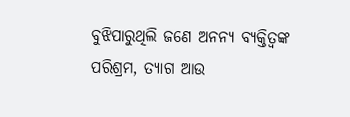ବୁଝିପାରୁଥିଲି ଜଣେ ଅନନ୍ୟ ବ୍ୟକ୍ତିତ୍ୱଙ୍କ ପରିଶ୍ରମ, ତ୍ୟାଗ ଆଉ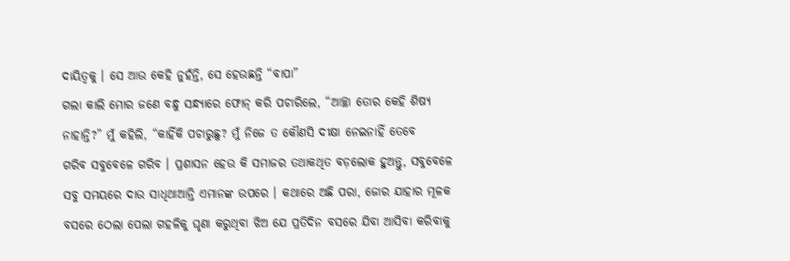ଦାୟିତ୍ୱକୁ । ସେ ଆଉ କେହି ନୁହଁନ୍ତି, ସେ ହେଉଛନ୍ତି “ବାପା”
ଗଲା କାଲି ମୋର ଜଣେ ବନ୍ଧୁ ସନ୍ଧ୍ୟାରେ ଫୋନ୍ କରି ପଚାରିଲେ, “ଆଚ୍ଛା ତୋର କେହି ଶିଷ୍ୟ ନାହାନ୍ତି?” ମୁଁ କହିଲି, “କାହିଁକି ପଚାରୁଛୁ? ମୁଁ ନିଜେ ତ କୌଣସି ଦୀକ୍ଷା ନେଇନାହିଁ ତେବେ
ଗରିବ ସବୁବେଳେ ଗରିବ । ପ୍ରଶାସନ ହେଉ କି ସମାଜର ତଥାକଥିତ ବଡ଼ଲୋକ ହୁଅନ୍ତୁ, ସବୁବେଳେ ସବୁ ସମୟରେ ଦାଉ ସାଧିଥାଆନ୍ତି ଏମାନଙ୍କ ଉପରେ । କଥାରେ ଅଛି ପରା, ଜୋର ଯାହାର ମୂଳକ
ବସରେ ଠେଲା ପେଲା ଗହଳିକୁ ଘୃଣା କରୁଥିବା ଝିଅ ଯେ ପ୍ରତିଦିନ ବସରେ ଯିବା ଆସିବା କରିବାକୁ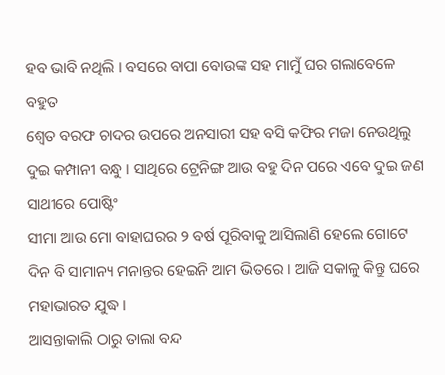ହବ ଭାବି ନଥିଲି । ବସରେ ବାପା ବୋଉଙ୍କ ସହ ମାମୁଁ ଘର ଗଲାବେଳେ ବହୁତ
ଶ୍ଵେତ ବରଫ ଚାଦର ଉପରେ ଅନସାରୀ ସହ ବସି କଫିର ମଜା ନେଉଥିଲୁ ଦୁଇ କମ୍ପାନୀ ବନ୍ଧୁ । ସାଥିରେ ଟ୍ରେନିଙ୍ଗ ଆଉ ବହୁ ଦିନ ପରେ ଏବେ ଦୁଇ ଜଣ ସାଥୀରେ ପୋଷ୍ଟିଂ
ସୀମା ଆଉ ମୋ ବାହାଘରର ୨ ବର୍ଷ ପୂରିବାକୁ ଆସିଲାଣି ହେଲେ ଗୋଟେ ଦିନ ବି ସାମାନ୍ୟ ମନାନ୍ତର ହେଇନି ଆମ ଭିତରେ । ଆଜି ସକାଳୁ କିନ୍ତୁ ଘରେ ମହାଭାରତ ଯୁଦ୍ଧ ।
ଆସନ୍ତାକାଲି ଠାରୁ ତାଲା ବନ୍ଦ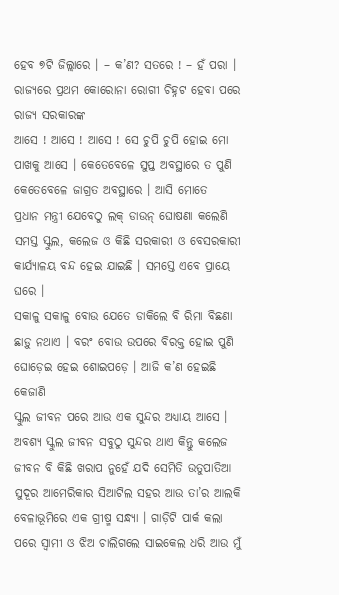ହେବ ୭ଟି ଜିଲ୍ଲାରେ । – କ’ଣ? ସତରେ ! – ହଁ ପରା । ରାଜ୍ୟରେ ପ୍ରଥମ କୋରୋନା ରୋଗୀ ଚିହ୍ନଟ ହେବା ପରେ ରାଜ୍ୟ ସରକାରଙ୍କ
ଆସେ ! ଆସେ ! ଆସେ ! ସେ ଚୁପି ଚୁପି ହୋଇ ମୋ ପାଖକୁ ଆସେ । କେତେବେଳେ ସୁପ୍ତ ଅବସ୍ଥାରେ ତ ପୁଣି କେତେବେଳେ ଜାଗ୍ରତ ଅବସ୍ଥାରେ । ଆସି ମୋତେ
ପ୍ରଧାନ ମନ୍ତ୍ରୀ ଯେବେଠୁ ଲକ୍ ଡାଉନ୍ ଘୋଷଣା କଲେଣି ସମସ୍ତ ସ୍କୁଲ, କଲେଜ ଓ କିଛି ସରକାରୀ ଓ ବେସରକାରୀ କାର୍ଯ୍ୟାଳୟ ବନ୍ଦ ହେଇ ଯାଇଛି । ସମସ୍ତେ ଏବେ ପ୍ରାୟେ ଘରେ ।
ସକାଳୁ ସକାଳୁ ବୋଉ ଯେତେ ଡାକିଲେ ବି ରିମା ବିଛଣା ଛାଡ଼ୁ ନଥାଏ । ବରଂ ବୋଉ ଉପରେ ବିରକ୍ତ ହୋଇ ପୁଣି ଘୋଡ଼େଇ ହେଇ ଶୋଇପଡ଼େ । ଆଜି କ’ଣ ହେଇଛି କେଜାଣି
ସ୍କୁଲ ଜୀବନ ପରେ ଆଉ ଏକ ସୁନ୍ଦର ଅଧ୍ୟାୟ ଆସେ । ଅବଶ୍ୟ ସ୍କୁଲ ଜୀବନ ସବୁଠୁ ସୁନ୍ଦର ଥାଏ କିନ୍ତୁ କଲେଜ ଜୀବନ ବି କିଛି ଖରାପ ନୁହେଁ ଯଦି ସେମିତି ଉତୁପାତିଆ
ସୁଦୂର ଆମେରିକାର ସିଆଟିଲ ସହର ଆଉ ତା’ର ଆଲକି ବେଳାଭୂମିରେ ଏକ ଗ୍ରୀଷ୍ମ ସନ୍ଧ୍ୟା । ଗାଡ଼ିଟି ପାର୍କ କଲା ପରେ ସ୍ୱାମୀ ଓ ଝିଅ ଚାଲିଗଲେ ସାଇକେଲ ଧରି ଆଉ ମୁଁ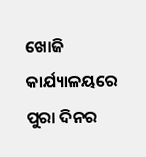ଖୋଜି
କାର୍ଯ୍ୟାଳୟରେ ପୁରା ଦିନର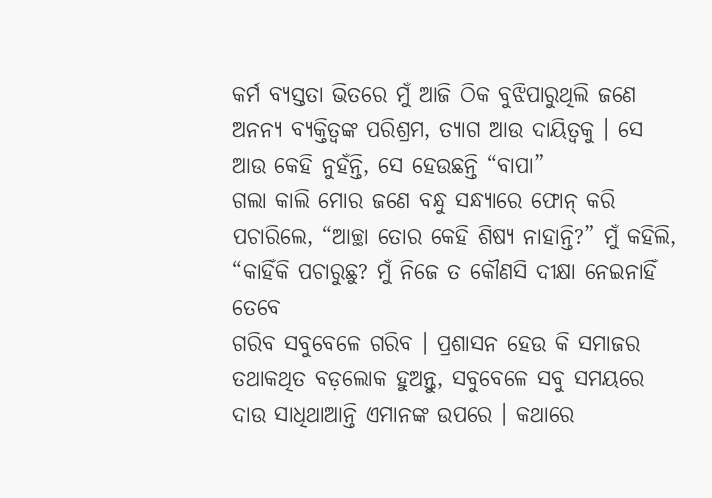କର୍ମ ବ୍ୟସ୍ତତା ଭିତରେ ମୁଁ ଆଜି ଠିକ ବୁଝିପାରୁଥିଲି ଜଣେ ଅନନ୍ୟ ବ୍ୟକ୍ତିତ୍ୱଙ୍କ ପରିଶ୍ରମ, ତ୍ୟାଗ ଆଉ ଦାୟିତ୍ୱକୁ । ସେ ଆଉ କେହି ନୁହଁନ୍ତି, ସେ ହେଉଛନ୍ତି “ବାପା”
ଗଲା କାଲି ମୋର ଜଣେ ବନ୍ଧୁ ସନ୍ଧ୍ୟାରେ ଫୋନ୍ କରି ପଚାରିଲେ, “ଆଚ୍ଛା ତୋର କେହି ଶିଷ୍ୟ ନାହାନ୍ତି?” ମୁଁ କହିଲି, “କାହିଁକି ପଚାରୁଛୁ? ମୁଁ ନିଜେ ତ କୌଣସି ଦୀକ୍ଷା ନେଇନାହିଁ ତେବେ
ଗରିବ ସବୁବେଳେ ଗରିବ । ପ୍ରଶାସନ ହେଉ କି ସମାଜର ତଥାକଥିତ ବଡ଼ଲୋକ ହୁଅନ୍ତୁ, ସବୁବେଳେ ସବୁ ସମୟରେ ଦାଉ ସାଧିଥାଆନ୍ତି ଏମାନଙ୍କ ଉପରେ । କଥାରେ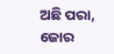ଅଛି ପରା, ଜୋର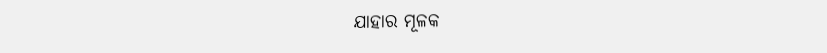ଯାହାର ମୂଳକ